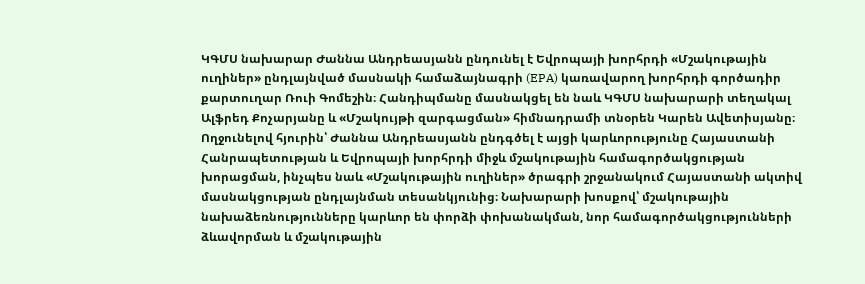ԿԳՄՍ նախարար Ժաննա Անդրեասյանն ընդունել է Եվրոպայի խորհրդի «Մշակութային ուղիներ» ընդլայնված մասնակի համաձայնագրի (EPA) կառավարող խորհրդի գործադիր քարտուղար Ռուի Գոմեշին։ Հանդիպմանը մասնակցել են նաև ԿԳՄՍ նախարարի տեղակալ Ալֆրեդ Քոչարյանը և «Մշակույթի զարգացման» հիմնադրամի տնօրեն Կարեն Ավետիսյանը։
Ողջունելով հյուրին՝ Ժաննա Անդրեասյանն ընդգծել է այցի կարևորությունը Հայաստանի Հանրապետության և Եվրոպայի խորհրդի միջև մշակութային համագործակցության խորացման, ինչպես նաև «Մշակութային ուղիներ» ծրագրի շրջանակում Հայաստանի ակտիվ մասնակցության ընդլայնման տեսանկյունից։ Նախարարի խոսքով՝ մշակութային նախաձեռնությունները կարևոր են փորձի փոխանակման, նոր համագործակցությունների ձևավորման և մշակութային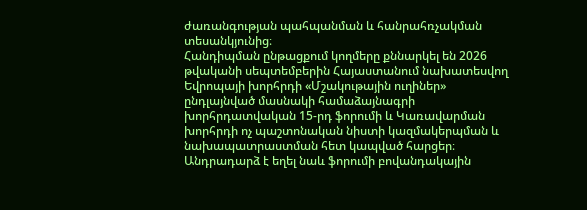ժառանգության պահպանման և հանրահռչակման տեսանկյունից։
Հանդիպման ընթացքում կողմերը քննարկել են 2026 թվականի սեպտեմբերին Հայաստանում նախատեսվող Եվրոպայի խորհրդի «Մշակութային ուղիներ» ընդլայնված մասնակի համաձայնագրի խորհրդատվական 15-րդ ֆորումի և Կառավարման խորհրդի ոչ պաշտոնական նիստի կազմակերպման և նախապատրաստման հետ կապված հարցեր։
Անդրադարձ է եղել նաև ֆորումի բովանդակային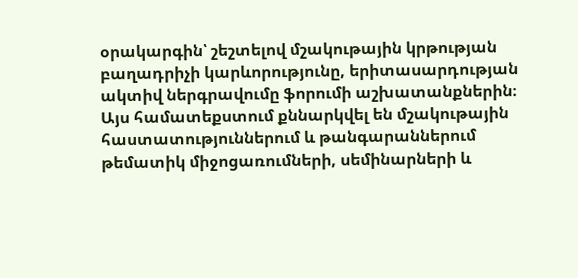օրակարգին՝ շեշտելով մշակութային կրթության բաղադրիչի կարևորությունը, երիտասարդության ակտիվ ներգրավումը ֆորումի աշխատանքներին։
Այս համատեքստում քննարկվել են մշակութային հաստատություններում և թանգարաններում թեմատիկ միջոցառումների, սեմինարների և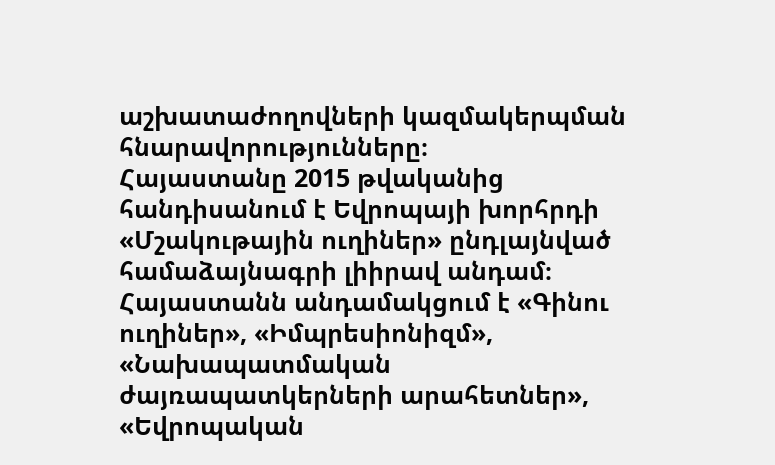աշխատաժողովների կազմակերպման հնարավորությունները։
Հայաստանը 2015 թվականից հանդիսանում է Եվրոպայի խորհրդի «Մշակութային ուղիներ» ընդլայնված համաձայնագրի լիիրավ անդամ։ Հայաստանն անդամակցում է «Գինու ուղիներ», «Իմպրեսիոնիզմ», «Նախապատմական ժայռապատկերների արահետներ», «Եվրոպական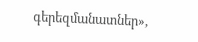գերեզմանատներ»,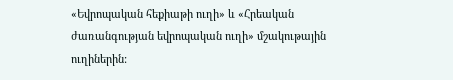«Եվրոպական հեքիաթի ուղի» և «Հրեական ժառանգության եվրոպական ուղի» մշակութային ուղիներին: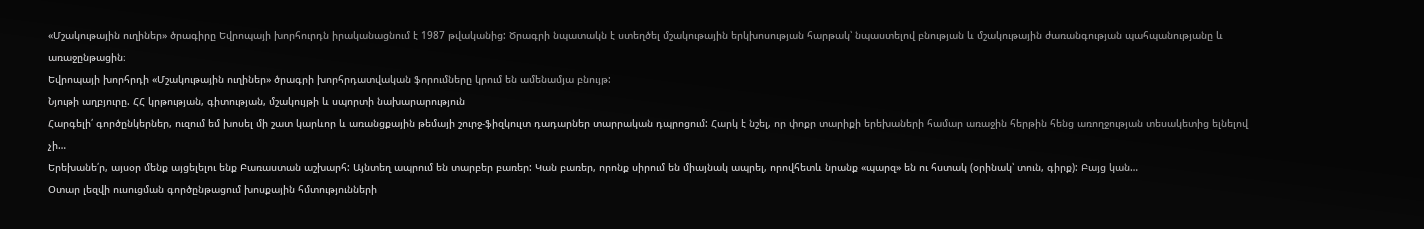«Մշակութային ուղիներ» ծրագիրը Եվրոպայի խորհուրդն իրականացնում է 1987 թվականից: Ծրագրի նպատակն է ստեղծել մշակութային երկխոսության հարթակ՝ նպաստելով բնության և մշակութային ժառանգության պահպանությանը և առաջընթացին։
Եվրոպայի խորհրդի «Մշակութային ուղիներ» ծրագրի խորհրդատվական ֆորումները կրում են ամենամյա բնույթ:
Նյութի աղբյուրը. ՀՀ կրթության, գիտության, մշակույթի և սպորտի նախարարություն
Հարգելի՛ գործընկերներ, ուզում եմ խոսել մի շատ կարևոր և առանցքային թեմայի շուրջ-ֆիզկուլտ դադարներ տարրական դպրոցում: Հարկ է նշել, որ փոքր տարիքի երեխաների համար առաջին հերթին հենց առողջության տեսակետից ելնելով չի…
Երեխանե՛ր, այսօր մենք այցելելու ենք Բառաստան աշխարհ: Այնտեղ ապրում են տարբեր բառեր: Կան բառեր, որոնք սիրում են միայնակ ապրել, որովհետև նրանք «պարզ» են ու հստակ (օրինակ՝ տուն, գիրք): Բայց կան…
Օտար լեզվի ուսուցման գործընթացում խոսքային հմտությունների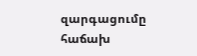զարգացումը հաճախ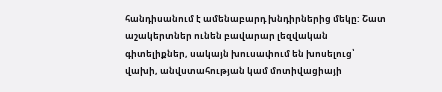հանդիսանում է ամենաբարդ խնդիրներից մեկը: Շատ աշակերտներ ունեն բավարար լեզվական գիտելիքներ, սակայն խուսափում են խոսելուց՝ վախի, անվստահության կամ մոտիվացիայի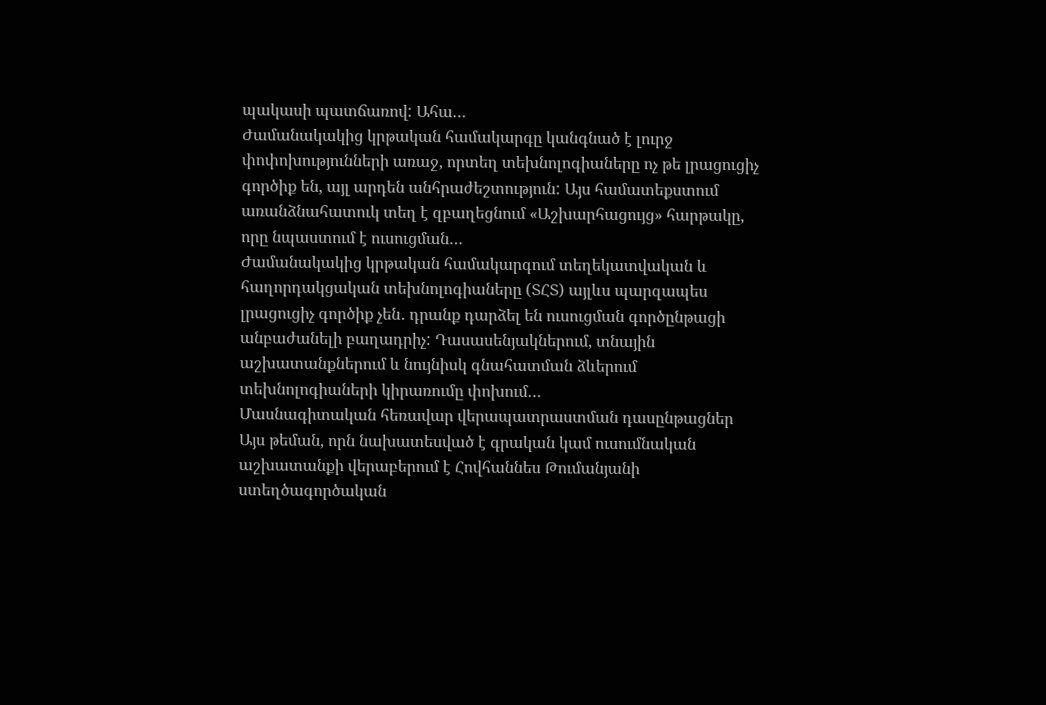պակասի պատճառով: Ահա…
Ժամանակակից կրթական համակարգը կանգնած է լուրջ փոփոխությունների առաջ, որտեղ տեխնոլոգիաները ոչ թե լրացուցիչ գործիք են, այլ արդեն անհրաժեշտություն: Այս համատեքստում առանձնահատուկ տեղ է զբաղեցնում «Աշխարհացույց» հարթակը, որը նպաստում է ուսուցման…
Ժամանակակից կրթական համակարգում տեղեկատվական և հաղորդակցական տեխնոլոգիաները (ՏՀՏ) այլևս պարզապես լրացուցիչ գործիք չեն․ դրանք դարձել են ուսուցման գործընթացի անբաժանելի բաղադրիչ: Դասասենյակներում, տնային աշխատանքներում և նույնիսկ գնահատման ձևերում տեխնոլոգիաների կիրառումը փոխում…
Մասնագիտական հեռավար վերապատրաստման դասընթացներ
Այս թեման, որն նախատեսված է գրական կամ ուսումնական աշխատանքի վերաբերում է Հովհաննես Թումանյանի ստեղծագործական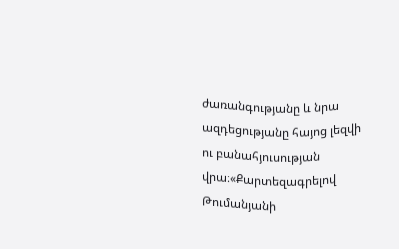ժառանգությանը և նրա ազդեցությանը հայոց լեզվի ու բանահյուսության վրա։«Քարտեզագրելով Թումանյանի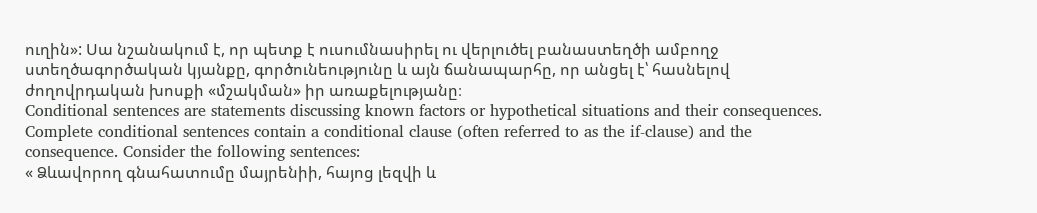ուղին»: Սա նշանակում է, որ պետք է ուսումնասիրել ու վերլուծել բանաստեղծի ամբողջ ստեղծագործական կյանքը, գործունեությունը և այն ճանապարհը, որ անցել է՝ հասնելով ժողովրդական խոսքի «մշակման» իր առաքելությանը։
Conditional sentences are statements discussing known factors or hypothetical situations and their consequences. Complete conditional sentences contain a conditional clause (often referred to as the if-clause) and the consequence. Consider the following sentences:
« Ձևավորող գնահատումը մայրենիի, հայոց լեզվի և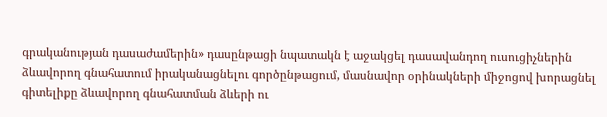գրականության դասաժամերին» դասընթացի նպատակն է աջակցել դասավանդող ուսուցիչներին ձևավորող գնահատում իրականացնելու գործընթացում, մասնավոր օրինակների միջոցով խորացնել գիտելիքը ձևավորող գնահատման ձևերի ու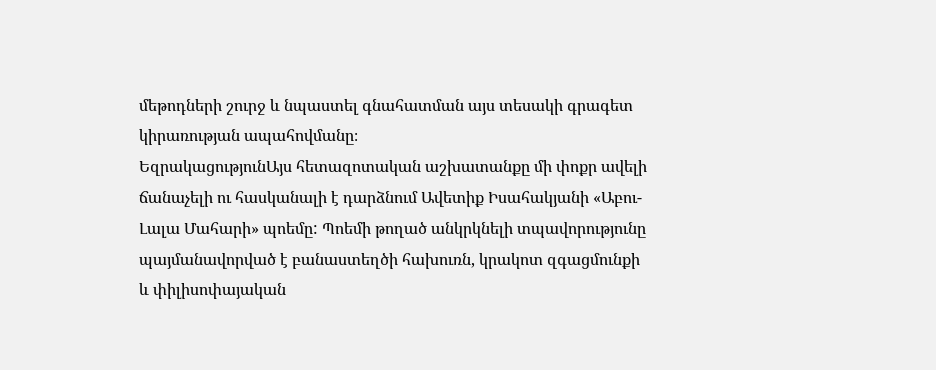մեթոդների շուրջ և նպաստել գնահատման այս տեսակի գրագետ կիրառության ապահովմանը։
ԵզրակացությունԱյս հետազոտական աշխատանքը մի փոքր ավելի ճանաչելի ու հասկանալի է դարձնում Ավետիք Իսահակյանի «Աբու-Լալա Մահարի» պոեմը: Պոեմի թողած անկրկնելի տպավորությունը պայմանավորված է բանաստեղծի հախուռն, կրակոտ զգացմունքի և փիլիսոփայական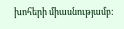խոհերի միասնությամբ: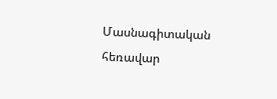Մասնագիտական հեռավար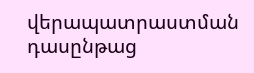վերապատրաստման դասընթաց